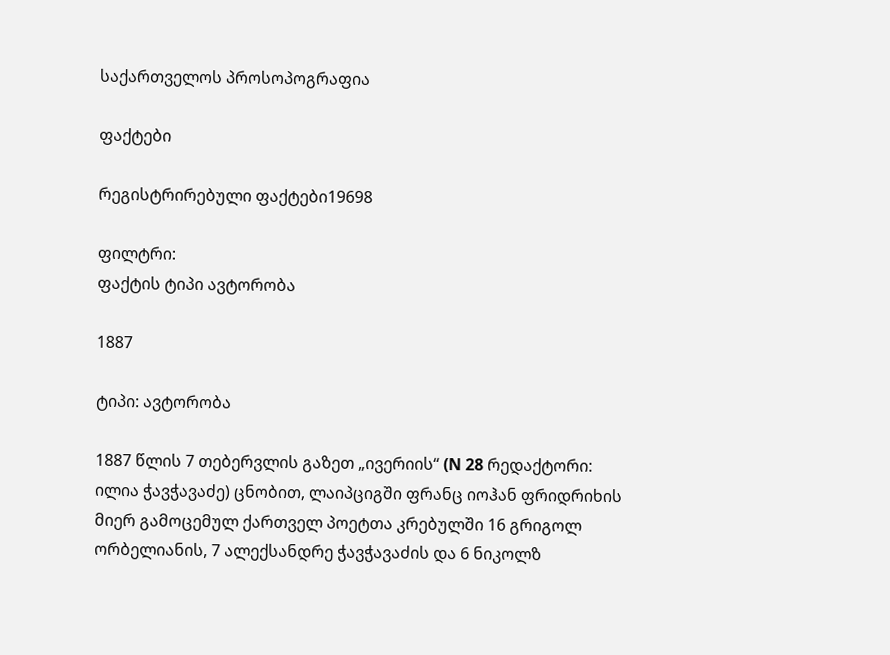საქართველოს პროსოპოგრაფია

ფაქტები

რეგისტრირებული ფაქტები19698

ფილტრი:
ფაქტის ტიპი ავტორობა

1887

ტიპი: ავტორობა

1887 წლის 7 თებერვლის გაზეთ „ივერიის“ (N 28 რედაქტორი: ილია ჭავჭავაძე) ცნობით, ლაიპციგში ფრანც იოჰან ფრიდრიხის მიერ გამოცემულ ქართველ პოეტთა კრებულში 16 გრიგოლ ორბელიანის, 7 ალექსანდრე ჭავჭავაძის და 6 ნიკოლზ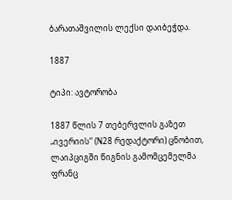ბარათაშვილის ლექსი დაიბეჭდა.

1887

ტიპი: ავტორობა

1887 წლის 7 თებერვლის გაზეთ „ივერიის“ (N28 რედაქტორი) ცნობით, ლაიპციგში წიგნის გამომცემელმა ფრანც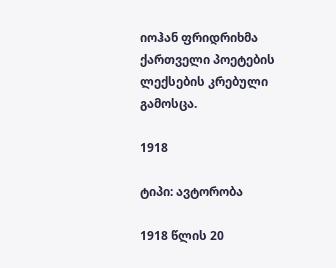იოჰან ფრიდრიხმა ქართველი პოეტების ლექსების კრებული გამოსცა.

1918

ტიპი: ავტორობა

1918 წლის 20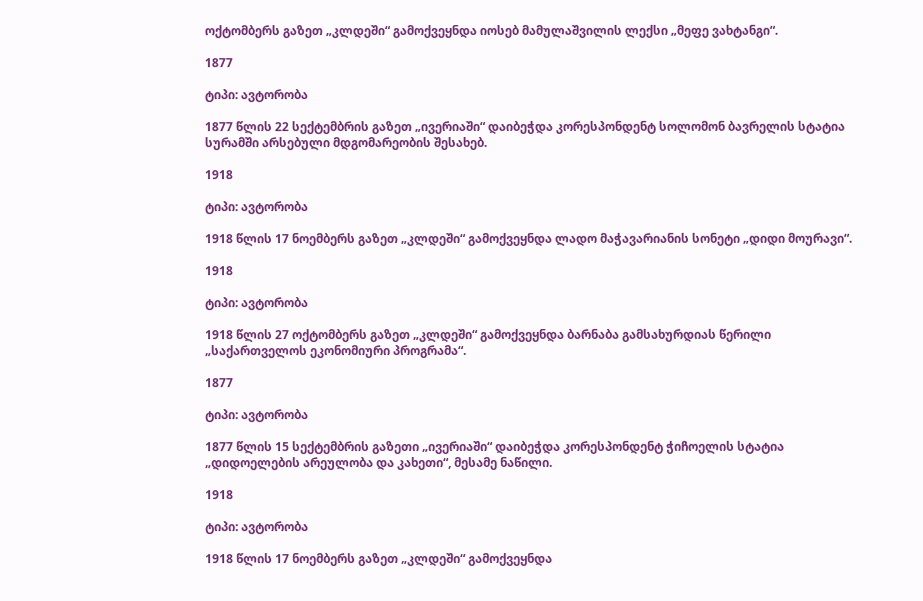ოქტომბერს გაზეთ „კლდეში“ გამოქვეყნდა იოსებ მამულაშვილის ლექსი „მეფე ვახტანგი“.

1877

ტიპი: ავტორობა

1877 წლის 22 სექტემბრის გაზეთ „ივერიაში“ დაიბეჭდა კორესპონდენტ სოლომონ ბავრელის სტატია სურამში არსებული მდგომარეობის შესახებ.

1918

ტიპი: ავტორობა

1918 წლის 17 ნოემბერს გაზეთ „კლდეში“ გამოქვეყნდა ლადო მაჭავარიანის სონეტი „დიდი მოურავი“.

1918

ტიპი: ავტორობა

1918 წლის 27 ოქტომბერს გაზეთ „კლდეში“ გამოქვეყნდა ბარნაბა გამსახურდიას წერილი „საქართველოს ეკონომიური პროგრამა“.

1877

ტიპი: ავტორობა

1877 წლის 15 სექტემბრის გაზეთი „ივერიაში“ დაიბეჭდა კორესპონდენტ ჭიჩოელის სტატია „დიდოელების არეულობა და კახეთი“, მესამე ნაწილი.

1918

ტიპი: ავტორობა

1918 წლის 17 ნოემბერს გაზეთ „კლდეში“ გამოქვეყნდა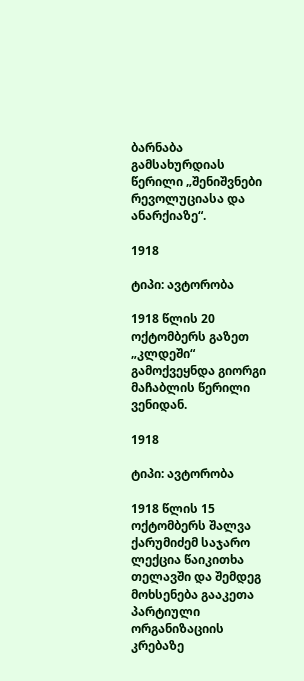ბარნაბა გამსახურდიას წერილი „შენიშვნები რევოლუციასა და ანარქიაზე“.

1918

ტიპი: ავტორობა

1918 წლის 20 ოქტომბერს გაზეთ „კლდეში“ გამოქვეყნდა გიორგი მაჩაბლის წერილი ვენიდან.

1918

ტიპი: ავტორობა

1918 წლის 15 ოქტომბერს შალვა ქარუმიძემ საჯარო ლექცია წაიკითხა თელავში და შემდეგ მოხსენება გააკეთა პარტიული ორგანიზაციის კრებაზე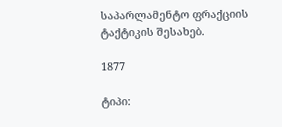საპარლამენტო ფრაქციის ტაქტიკის შესახებ.

1877

ტიპი: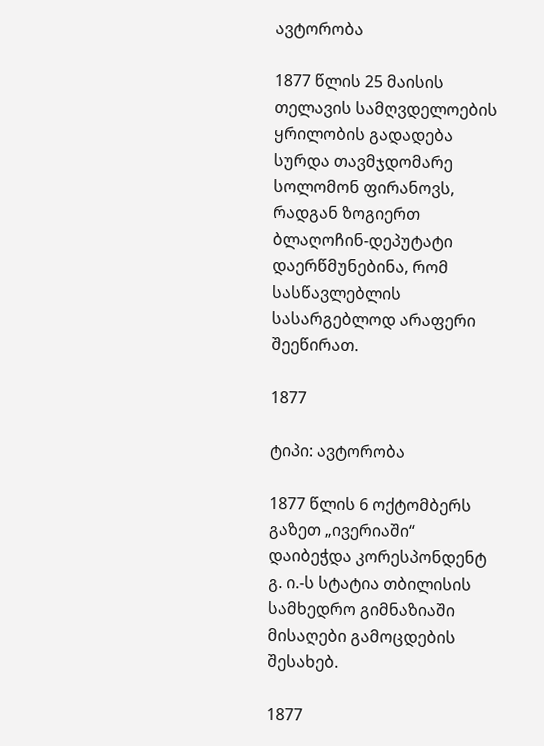ავტორობა

1877 წლის 25 მაისის თელავის სამღვდელოების ყრილობის გადადება სურდა თავმჯდომარე სოლომონ ფირანოვს, რადგან ზოგიერთ ბლაღოჩინ-დეპუტატი დაერწმუნებინა, რომ სასწავლებლის სასარგებლოდ არაფერი შეეწირათ.

1877

ტიპი: ავტორობა

1877 წლის 6 ოქტომბერს გაზეთ „ივერიაში“ დაიბეჭდა კორესპონდენტ გ. ი.-ს სტატია თბილისის სამხედრო გიმნაზიაში მისაღები გამოცდების შესახებ.

1877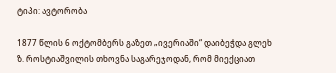ტიპი: ავტორობა

1877 წლის 6 ოქტომბერს გაზეთ „ივერიაში“ დაიბეჭდა გლეხ ზ. როსტიაშვილის თხოვნა საგარეჯოდან, რომ მიექციათ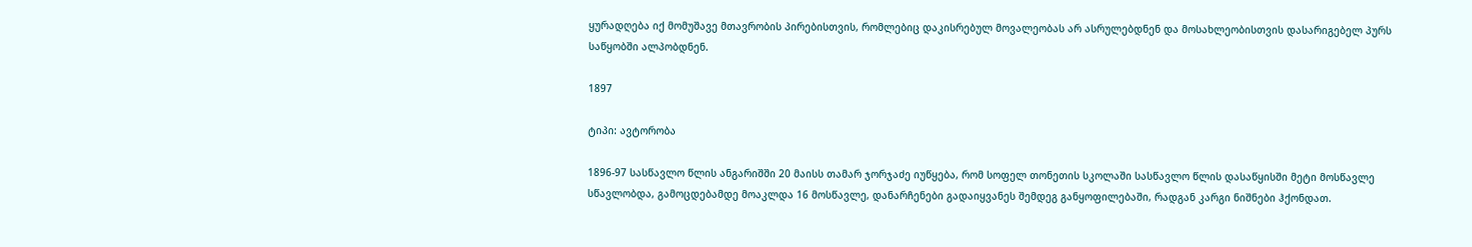ყურადღება იქ მომუშავე მთავრობის პირებისთვის, რომლებიც დაკისრებულ მოვალეობას არ ასრულებდნენ და მოსახლეობისთვის დასარიგებელ პურს საწყობში ალპობდნენ.

1897

ტიპი: ავტორობა

1896-97 სასწავლო წლის ანგარიშში 20 მაისს თამარ ჯორჯაძე იუწყება, რომ სოფელ თონეთის სკოლაში სასწავლო წლის დასაწყისში მეტი მოსწავლე სწავლობდა, გამოცდებამდე მოაკლდა 16 მოსწავლე, დანარჩენები გადაიყვანეს შემდეგ განყოფილებაში, რადგან კარგი ნიშნები ჰქონდათ.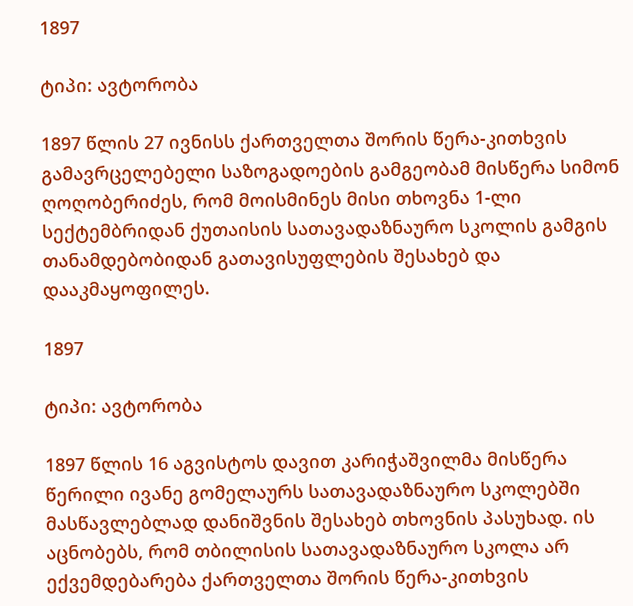1897

ტიპი: ავტორობა

1897 წლის 27 ივნისს ქართველთა შორის წერა-კითხვის გამავრცელებელი საზოგადოების გამგეობამ მისწერა სიმონ ღოღობერიძეს, რომ მოისმინეს მისი თხოვნა 1-ლი სექტემბრიდან ქუთაისის სათავადაზნაურო სკოლის გამგის თანამდებობიდან გათავისუფლების შესახებ და დააკმაყოფილეს.

1897

ტიპი: ავტორობა

1897 წლის 16 აგვისტოს დავით კარიჭაშვილმა მისწერა წერილი ივანე გომელაურს სათავადაზნაურო სკოლებში მასწავლებლად დანიშვნის შესახებ თხოვნის პასუხად. ის აცნობებს, რომ თბილისის სათავადაზნაურო სკოლა არ ექვემდებარება ქართველთა შორის წერა-კითხვის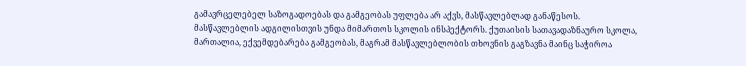გამავრცელებელ საზოგადოებას და გამგეობას უფლება არ აქვს, მასწავლებლად განაწესოს. მასწავლებლის ადგილისთვის უნდა მიმართოს სკოლის ინსპექტორს. ქუთაისის სათავადაზნაურო სკოლა, მართალია, ექვემდებარება გამგეობას, მაგრამ მასწავლებლობის თხოვნის გაგზავნა მაინც საჭიროა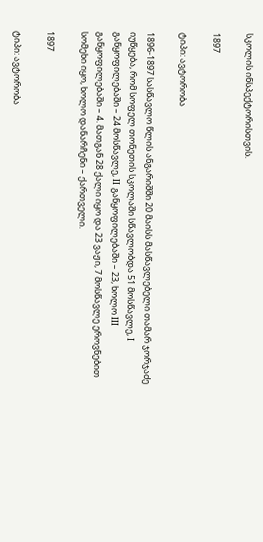სკოლის ინსპექტორისთვის.

1897

ტიპი: ავტორობა

1896-1897 სასწავლო წლის ანგარიშში 20 მაისს მასწავლებელი თამარ ჯორჯაძე იუწყება, რომ სოფელ თონეთის სკოლაში სწავლობდა 51 მოსწავლე, I განყოფილებაში – 24 მოსწავლე, II განყოფილებაში – 23, ხოლო III განყოფილებაში – 4. მათგან 28 ქალი იყო და 23 ვაჟი, 7 მოსწავლე ეროვნებით სომეხი იყო, ხოლო დანარჩენი – ქართველი.

1897

ტიპი: ავტორობა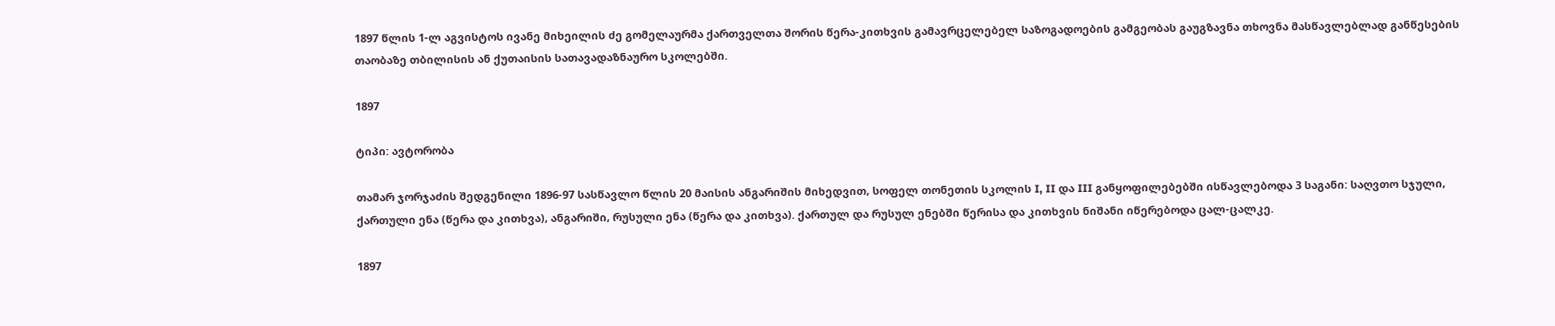1897 წლის 1-ლ აგვისტოს ივანე მიხეილის ძე გომელაურმა ქართველთა შორის წერა-კითხვის გამავრცელებელ საზოგადოების გამგეობას გაუგზავნა თხოვნა მასწავლებლად განწესების თაობაზე თბილისის ან ქუთაისის სათავადაზნაურო სკოლებში.

1897

ტიპი: ავტორობა

თამარ ჯორჯაძის შედგენილი 1896-97 სასწავლო წლის 20 მაისის ანგარიშის მიხედვით, სოფელ თონეთის სკოლის I, II და III განყოფილებებში ისწავლებოდა 3 საგანი: საღვთო სჯული, ქართული ენა (წერა და კითხვა), ანგარიში, რუსული ენა (წერა და კითხვა). ქართულ და რუსულ ენებში წერისა და კითხვის ნიშანი იწერებოდა ცალ-ცალკე.

1897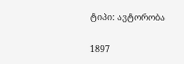ტიპი: ავტორობა

1897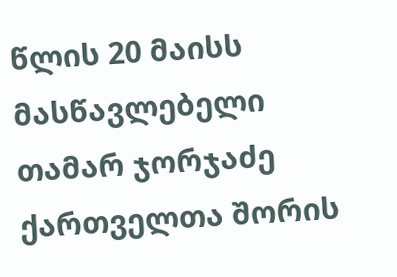წლის 20 მაისს მასწავლებელი თამარ ჯორჯაძე ქართველთა შორის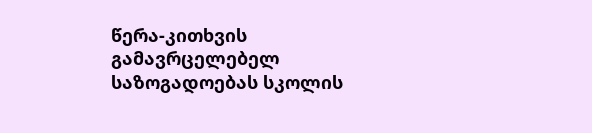წერა-კითხვის გამავრცელებელ საზოგადოებას სკოლის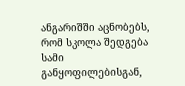ანგარიშში აცნობებს, რომ სკოლა შედგება სამი განყოფილებისგან,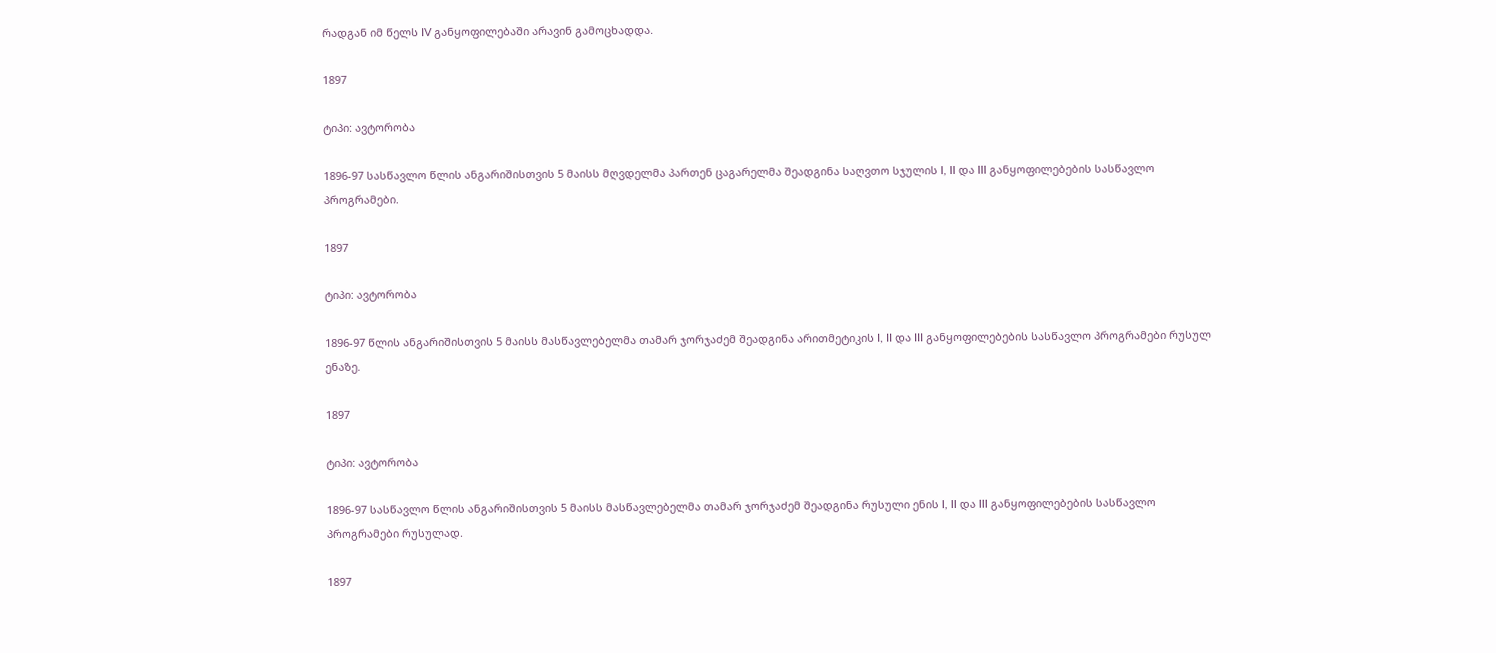რადგან იმ წელს IV განყოფილებაში არავინ გამოცხადდა.

1897

ტიპი: ავტორობა

1896-97 სასწავლო წლის ანგარიშისთვის 5 მაისს მღვდელმა პართენ ცაგარელმა შეადგინა საღვთო სჯულის I, II და III განყოფილებების სასწავლო პროგრამები.

1897

ტიპი: ავტორობა

1896-97 წლის ანგარიშისთვის 5 მაისს მასწავლებელმა თამარ ჯორჯაძემ შეადგინა არითმეტიკის I, II და III განყოფილებების სასწავლო პროგრამები რუსულ ენაზე.

1897

ტიპი: ავტორობა

1896-97 სასწავლო წლის ანგარიშისთვის 5 მაისს მასწავლებელმა თამარ ჯორჯაძემ შეადგინა რუსული ენის I, II და III განყოფილებების სასწავლო პროგრამები რუსულად.

1897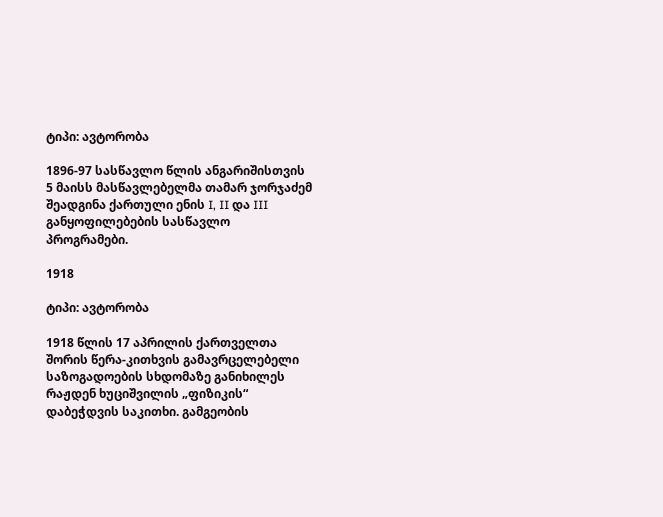ტიპი: ავტორობა

1896-97 სასწავლო წლის ანგარიშისთვის 5 მაისს მასწავლებელმა თამარ ჯორჯაძემ შეადგინა ქართული ენის I, II და III განყოფილებების სასწავლო პროგრამები.

1918

ტიპი: ავტორობა

1918 წლის 17 აპრილის ქართველთა შორის წერა-კითხვის გამავრცელებელი საზოგადოების სხდომაზე განიხილეს რაჟდენ ხუციშვილის „ფიზიკის“ დაბეჭდვის საკითხი. გამგეობის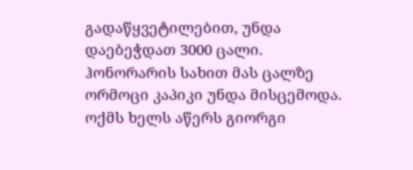გადაწყვეტილებით, უნდა დაებეჭდათ 3000 ცალი. ჰონორარის სახით მას ცალზე ორმოცი კაპიკი უნდა მისცემოდა. ოქმს ხელს აწერს გიორგი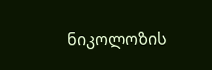ნიკოლოზის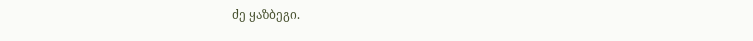ძე ყაზბეგი.